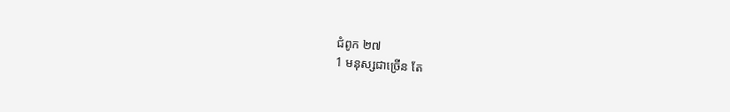ជំពូក ២៧
1 មនុស្សជាច្រើន តែ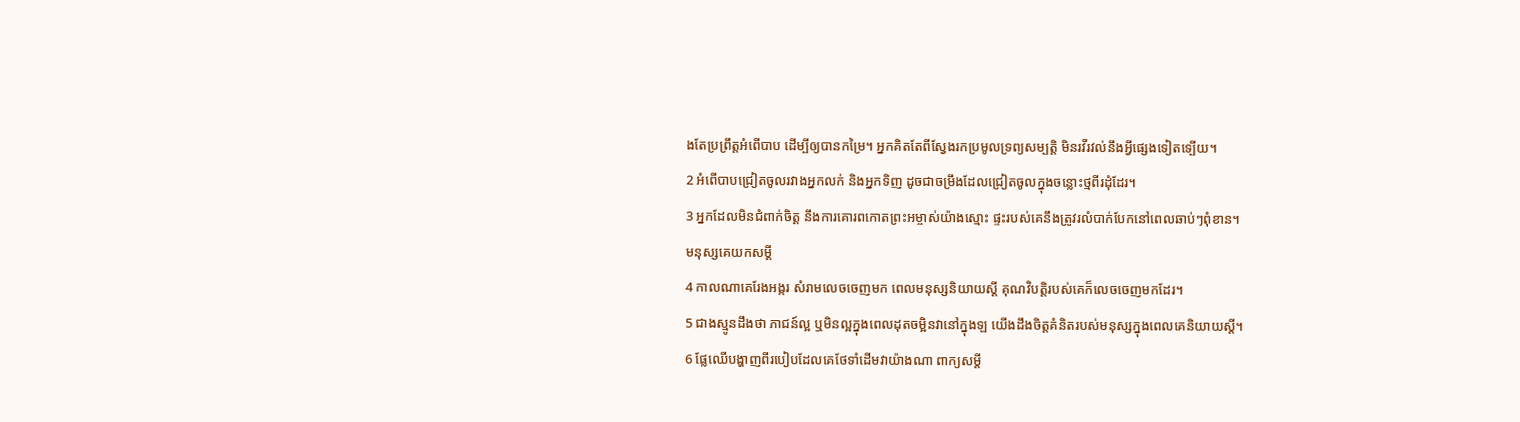ងតែប្រព្រឹត្តអំពើបាប ដើម្បីឲ្យបានកម្រៃ។ អ្នកគិតតែពីស្វែងរកប្រមូលទ្រព្យសម្បត្តិ មិនរវីរវល់នឹងអ្វីផ្សេងទៀតទ្បើយ។
2 អំពើបាបជ្រៀតចូលរវាងអ្នកលក់ និងអ្នកទិញ ដូចជាចម្រឹងដែលជ្រៀតចូលក្នុងចន្លោះថ្មពីរដុំដែរ។
3 អ្នកដែលមិនជំពាក់ចិត្ត នឹងការគោរពកោតព្រះអម្ចាស់យ៉ាងស្មោះ ផ្ទះរបស់គេនឹងត្រូវរលំបាក់បែកនៅពេលឆាប់ៗពុំខាន។
មនុស្សគេយកសម្ដី
4 កាលណាគេរែងអង្ករ សំរាមលេចចេញមក ពេលមនុស្សនិយាយស្តី គុណវិបត្តិរបស់គេក៏លេចចេញមកដែរ។
5 ជាងស្មូនដឹងថា ភាជន៍ល្អ ឬមិនល្អក្នុងពេលដុតចម្អិនវានៅក្នុងឡ យើងដឹងចិត្តគំនិតរបស់មនុស្សក្នុងពេលគេនិយាយស្តី។
6 ផ្លែឈើបង្ហាញពីរបៀបដែលគេថែទាំដើមវាយ៉ាងណា ពាក្យសម្ដី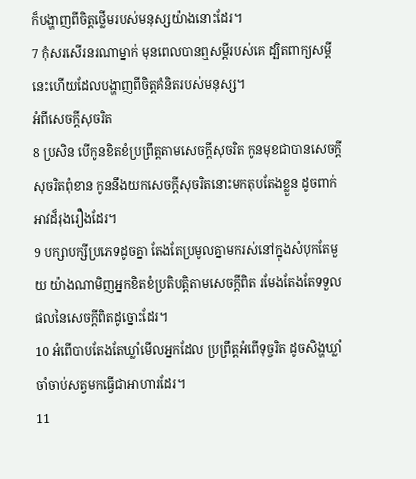ក៏បង្ហាញពីចិត្តថ្លើមរបស់មនុស្សយ៉ាងនោះដែរ។
7 កុំសរសើរនរណាម្នាក់ មុនពេលបានឮសម្ដីរបស់គេ ដ្បិតពាក្យសម្ដីនេះហើយដែលបង្ហាញពីចិត្តគំនិតរបស់មនុស្ស។
អំពីសេចក្តីសុចរិត
8 ប្រសិន បើកូនខិតខំប្រព្រឹត្តតាមសេចក្តីសុចរិត កូនមុខជាបានសេចក្ដីសុចរិតពុំខាន កូននឹងយកសេចក្តីសុចរិតនោះមកតុបតែងខ្លួន ដូចពាក់អាវដ៏រុងរឿងដែរ។
9 បក្សាបក្សីប្រភេទដូចគ្នា តែងតែប្រមូលគ្នាមករស់នៅក្នុងសំបុកតែមួយ យ៉ាងណាមិញអ្នកខិតខំប្រតិបត្តិតាមសេចក្តីពិត រមែងតែងតែទទួលផលនៃសេចក្តីពិតដូច្នោះដែរ។
10 អំពើបាបតែងតែឃ្លាំមើលអ្នកដែល ប្រព្រឹត្តអំពើទុច្ចរិត ដូចសិង្ហឃ្លាំចាំចាប់សត្វមកធ្វើជាអាហារដែរ។
11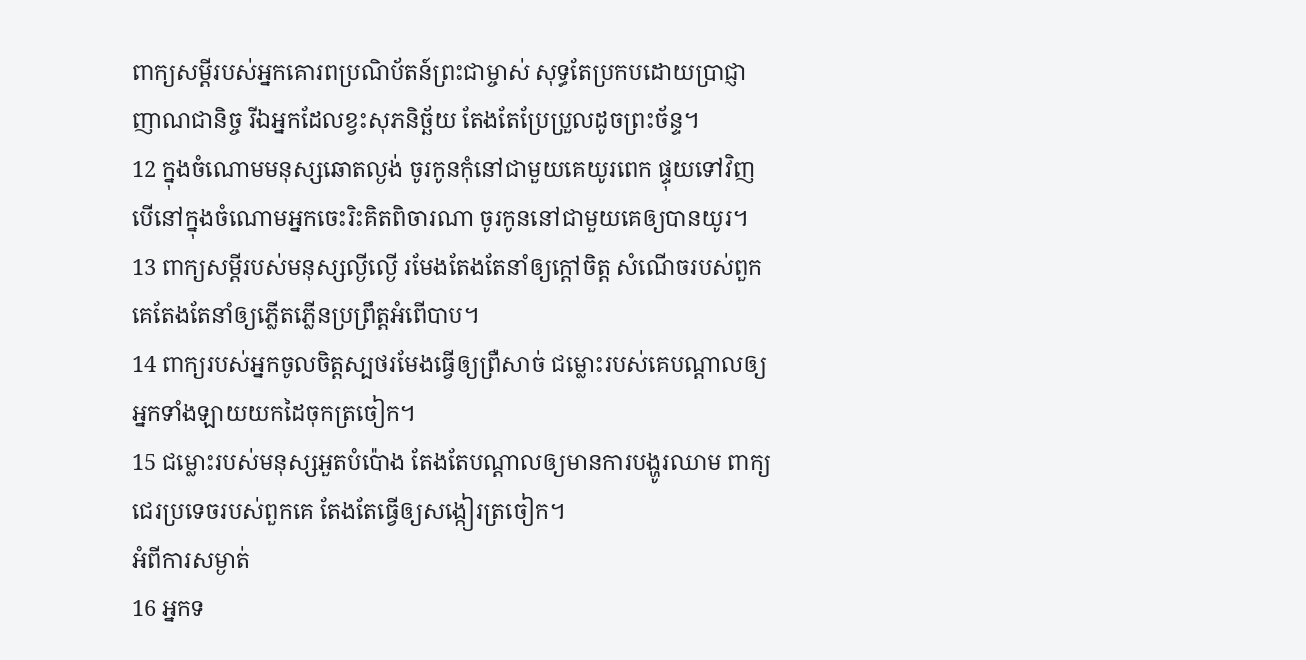ពាក្យសម្ដីរបស់អ្នកគោរពប្រណិប័តន៍ព្រះជាម្ចាស់ សុទ្ធតែប្រកបដោយប្រាជ្ញាញាណជានិច្ច រីឯអ្នកដែលខ្វះសុភនិច្ឆ័យ តែងតែប្រែប្រួលដូចព្រះច័ន្ទ។
12 ក្នុងចំណោមមនុស្សឆោតល្ងង់ ចូរកូនកុំនៅជាមួយគេយូរពេក ផ្ទុយទៅវិញ បើនៅក្នុងចំណោមអ្នកចេះរិះគិតពិចារណា ចូរកូននៅជាមួយគេឲ្យបានយូរ។
13 ពាក្យសម្ដីរបស់មនុស្សល្ងីល្ងើ រមែងតែងតែនាំឲ្យក្តៅចិត្ត សំណើចរបស់ពួកគេតែងតែនាំឲ្យភ្លើតភ្លើនប្រព្រឹត្តអំពើបាប។
14 ពាក្យរបស់អ្នកចូលចិត្តស្បថរមែងធ្វើឲ្យព្រឺសាច់ ជម្លោះរបស់គេបណ្តាលឲ្យអ្នកទាំងឡាយយកដៃចុកត្រចៀក។
15 ជម្លោះរបស់មនុស្សអួតបំប៉ោង តែងតែបណ្តាលឲ្យមានការបង្ហូរឈាម ពាក្យជេរប្រទេចរបស់ពួកគេ តែងតែធ្វើឲ្យសង្កៀរត្រចៀក។
អំពីការសម្ងាត់
16 អ្នកទ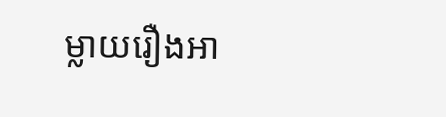ម្លាយរឿងអា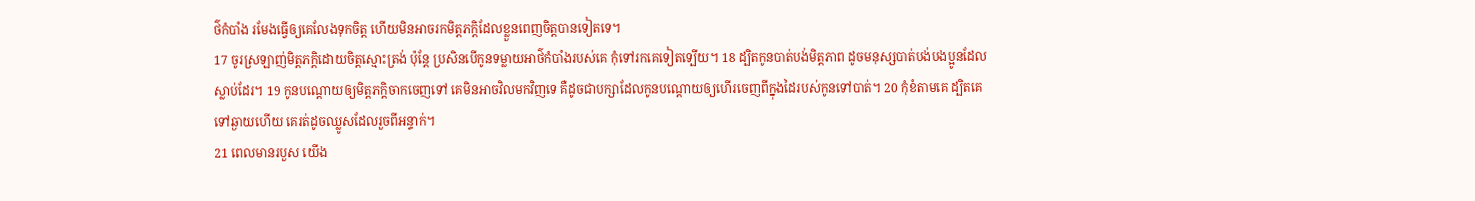ថ៌កំបាំង រមែងធ្វើឲ្យគេលែងទុកចិត្ត ហើយមិនអាចរកមិត្តភក្ដិដែលខ្លួនពេញចិត្តបានទៀតទេ។
17 ចូរស្រឡាញ់មិត្តភក្ដិដោយចិត្តស្មោះត្រង់ ប៉ុន្តែ ប្រសិនបើកូនទម្លាយអាថ៌កំបាំងរបស់គេ កុំទៅរកគេទៀតទ្បើយ។ 18 ដ្បិតកូនបាត់បង់មិត្តភាព ដូចមនុស្សបាត់បង់បងប្អូនដែលស្លាប់ដែរ។ 19 កូនបណ្តោយឲ្យមិត្តភក្តិចាកចេញទៅ គេមិនអាចវិលមកវិញទេ គឺដូចជាបក្សាដែលកូនបណ្តោយឲ្យហើរចេញពីក្នុងដៃរបស់កូនទៅបាត់។ 20 កុំខំតាមគេ ដ្បិតគេទៅឆ្ងាយហើយ គេរត់ដូចឈ្លូសដែលរួចពីអន្ទាក់។
21 ពេលមានរបួស យើង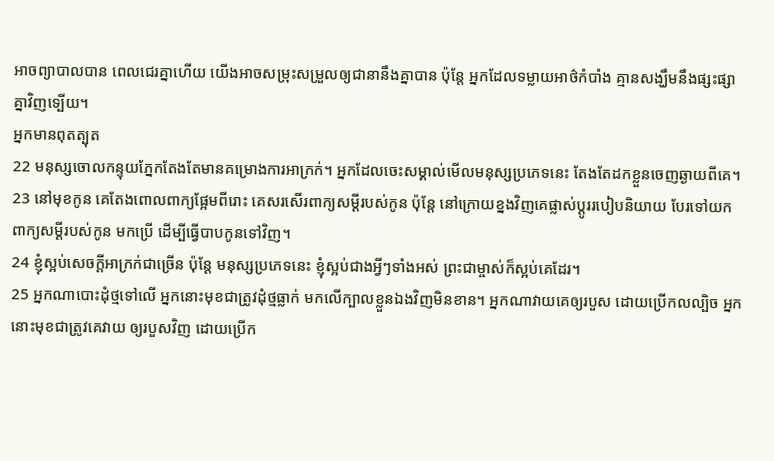អាចព្យាបាលបាន ពេលជេរគ្នាហើយ យើងអាចសម្រុះសម្រួលឲ្យជានានឹងគ្នាបាន ប៉ុន្តែ អ្នកដែលទម្លាយអាថ៌កំបាំង គ្មានសង្ឃឹមនឹងផ្សះផ្សាគ្នាវិញទ្បើយ។
អ្នកមានពុតត្បុត
22 មនុស្សចោលកន្ទុយភ្នែកតែងតែមានគម្រោងការអាក្រក់។ អ្នកដែលចេះសម្គាល់មើលមនុស្សប្រភេទនេះ តែងតែដកខ្លួនចេញឆ្ងាយពីគេ។ 23 នៅមុខកូន គេតែងពោលពាក្យផ្អែមពីរោះ គេសរសើរពាក្យសម្ដីរបស់កូន ប៉ុន្តែ នៅក្រោយខ្នងវិញគេផ្លាស់ប្តូររបៀបនិយាយ បែរទៅយកពាក្យសម្ដីរបស់កូន មកប្រើ ដើម្បីធ្វើបាបកូនទៅវិញ។
24 ខ្ញុំស្អប់សេចក្តីអាក្រក់ជាច្រើន ប៉ុន្តែ មនុស្សប្រភេទនេះ ខ្ញុំស្អប់ជាងអ្វីៗទាំងអស់ ព្រះជាម្ចាស់ក៏ស្អប់គេដែរ។
25 អ្នកណាបោះដុំថ្មទៅលើ អ្នកនោះមុខជាត្រូវដុំថ្មធ្លាក់ មកលើក្បាលខ្លួនឯងវិញមិនខាន។ អ្នកណាវាយគេឲ្យរបួស ដោយប្រើកលល្បិច អ្នកនោះមុខជាត្រូវគេវាយ ឲ្យរបួសវិញ ដោយប្រើក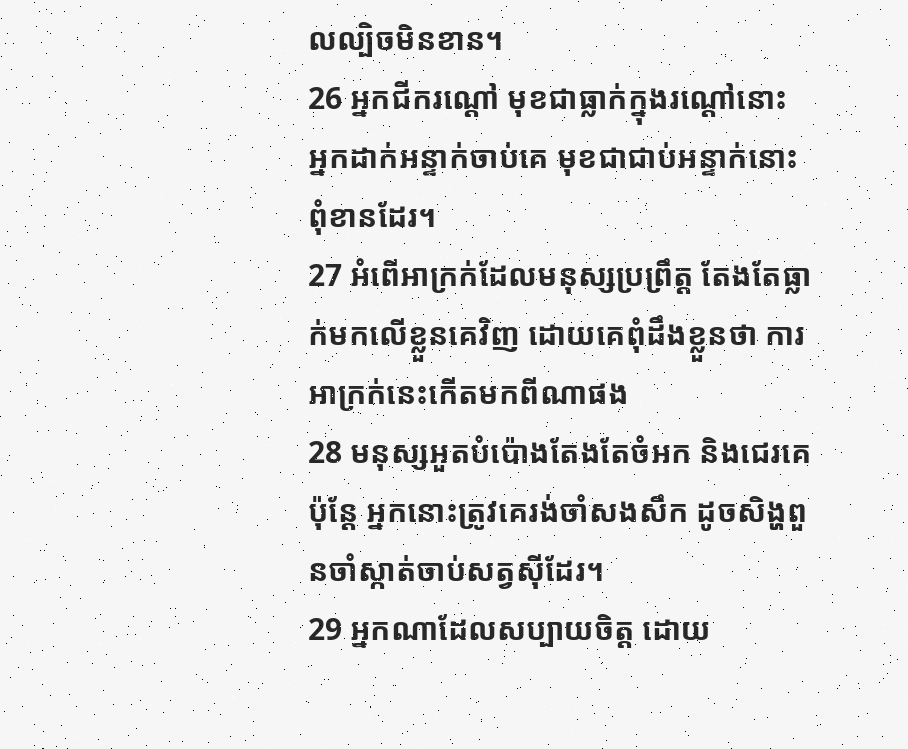លល្បិចមិនខាន។
26 អ្នកជីករណ្តៅ មុខជាធ្លាក់ក្នុងរណ្តៅនោះ អ្នកដាក់អន្ទាក់ចាប់គេ មុខជាជាប់អន្ទាក់នោះពុំខានដែរ។
27 អំពើអាក្រក់ដែលមនុស្សប្រព្រឹត្ត តែងតែធ្លាក់មកលើខ្លួនគេវិញ ដោយគេពុំដឹងខ្លួនថា ការអាក្រក់នេះកើតមកពីណាផង
28 មនុស្សអួតបំប៉ោងតែងតែចំអក និងជេរគេ ប៉ុន្តែ អ្នកនោះត្រូវគេរង់ចាំសងសឹក ដូចសិង្ហពួនចាំស្កាត់ចាប់សត្វស៊ីដែរ។
29 អ្នកណាដែលសប្បាយចិត្ត ដោយ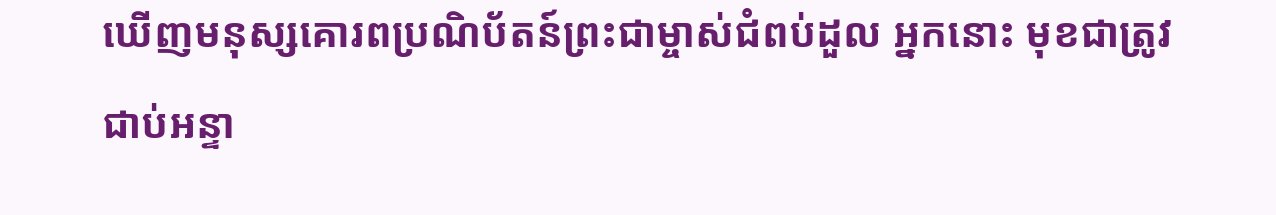ឃើញមនុស្សគោរពប្រណិប័តន៍ព្រះជាម្ចាស់ជំពប់ដួល អ្នកនោះ មុខជាត្រូវជាប់អន្ទា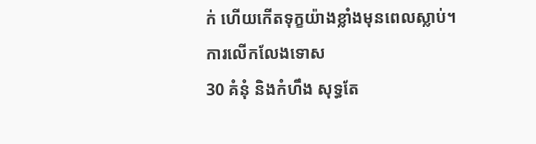ក់ ហើយកើតទុក្ខយ៉ាងខ្លាំងមុនពេលស្លាប់។
ការលើកលែងទោស
30 គំនុំ និងកំហឹង សុទ្ធតែ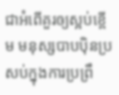ជាអំពើគួរឲ្យស្អប់ខ្ពើម មនុស្សបាបប៉ិនប្រសប់ក្នុងការប្រព្រឹ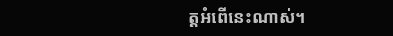ត្តអំពើនេះណាស់។